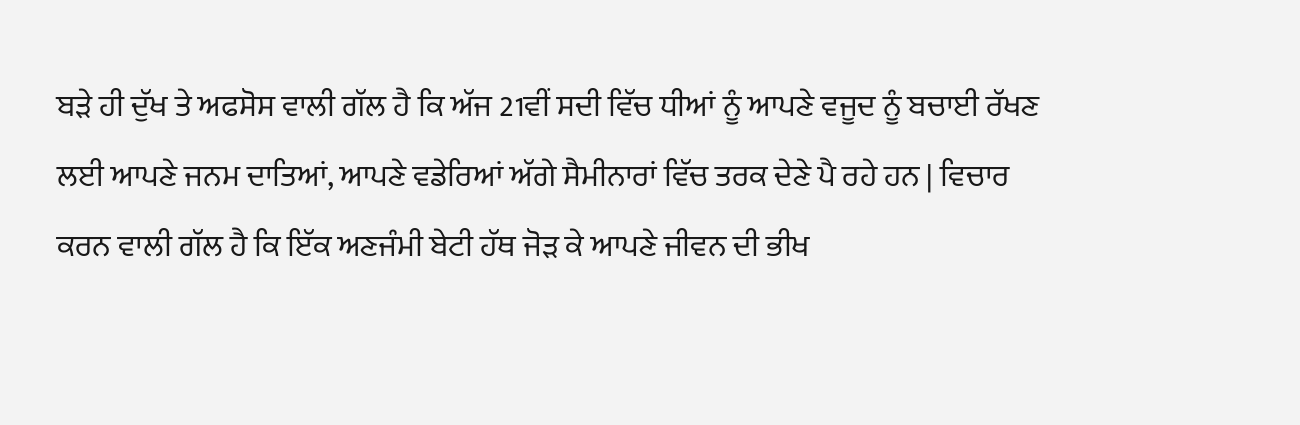ਬੜੇ ਹੀ ਦੁੱਖ ਤੇ ਅਫਸੋਸ ਵਾਲੀ ਗੱਲ ਹੈ ਕਿ ਅੱਜ 21ਵੀਂ ਸਦੀ ਵਿੱਚ ਧੀਆਂ ਨੂੰ ਆਪਣੇ ਵਜੂਦ ਨੂੰ ਬਚਾਈ ਰੱਖਣ ਲਈ ਆਪਣੇ ਜਨਮ ਦਾਤਿਆਂ, ਆਪਣੇ ਵਡੇਰਿਆਂ ਅੱਗੇ ਸੈਮੀਨਾਰਾਂ ਵਿੱਚ ਤਰਕ ਦੇਣੇ ਪੈ ਰਹੇ ਹਨ | ਵਿਚਾਰ ਕਰਨ ਵਾਲੀ ਗੱਲ ਹੈ ਕਿ ਇੱਕ ਅਣਜੰਮੀ ਬੇਟੀ ਹੱਥ ਜੋੜ ਕੇ ਆਪਣੇ ਜੀਵਨ ਦੀ ਭੀਖ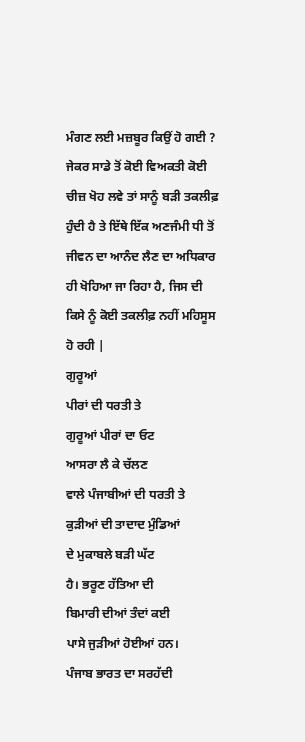ਮੰਗਣ ਲਈ ਮਜ਼ਬੂਰ ਕਿਉਂ ਹੋ ਗਈ ? ਜੇਕਰ ਸਾਡੇ ਤੋਂ ਕੋਈ ਵਿਅਕਤੀ ਕੋਈ ਚੀਜ਼ ਖੋਹ ਲਵੇ ਤਾਂ ਸਾਨੂੰ ਬੜੀ ਤਕਲੀਫ਼ ਹੁੰਦੀ ਹੈ ਤੇ ਇੱਥੇ ਇੱਕ ਅਣਜੰਮੀ ਧੀ ਤੋਂ ਜੀਵਨ ਦਾ ਆਨੰਦ ਲੈਣ ਦਾ ਅਧਿਕਾਰ ਹੀ ਖੋਹਿਆ ਜਾ ਰਿਹਾ ਹੈ, ਜਿਸ ਦੀ ਕਿਸੇ ਨੂੰ ਕੋਈ ਤਕਲੀਫ਼ ਨਹੀਂ ਮਹਿਸੂਸ ਹੋ ਰਹੀ |
ਗੁਰੂਆਂ
ਪੀਰਾਂ ਦੀ ਧਰਤੀ ਤੇ
ਗੁਰੂਆਂ ਪੀਰਾਂ ਦਾ ਓਟ
ਆਸਰਾ ਲੈ ਕੇ ਚੱਲਣ
ਵਾਲੇ ਪੰਜਾਬੀਆਂ ਦੀ ਧਰਤੀ ਤੇ
ਕੁੜੀਆਂ ਦੀ ਤਾਦਾਦ ਮੁੰਡਿਆਂ
ਦੇ ਮੁਕਾਬਲੇ ਬੜੀ ਘੱਟ
ਹੈ। ਭਰੂਣ ਹੱਤਿਆ ਦੀ
ਬਿਮਾਰੀ ਦੀਆਂ ਤੰਦਾਂ ਕਈ
ਪਾਸੇ ਜੁੜੀਆਂ ਹੋਈਆਂ ਹਨ।
ਪੰਜਾਬ ਭਾਰਤ ਦਾ ਸਰਹੱਦੀ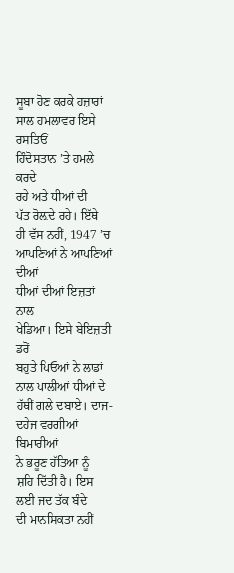ਸੂਬਾ ਹੋਣ ਕਰਕੇ ਹਜ਼ਾਰਾਂ
ਸਾਲ ਹਮਲਾਵਰ ਇਸੇ ਰਸਤਿਓਂ
ਹਿੰਦੋਸਤਾਨ ’ਤੇ ਹਮਲੇ ਕਰਦੇ
ਰਹੇ ਅਤੇ ਧੀਆਂ ਦੀ
ਪੱਤ ਰੋਲ਼ਦੇ ਰਹੇ। ਇੱਥੇ
ਹੀ ਵੱਸ ਨਹੀਂ, 1947 ’ਚ
ਆਪਣਿਆਂ ਨੇ ਆਪਣਿਆਂ ਦੀਆਂ
ਧੀਆਂ ਦੀਆਂ ਇਜ਼ਤਾਂ ਨਾਲ
ਖੇਡਿਆ। ਇਸੇ ਬੇਇਜ਼ਤੀ ਡਰੋਂ
ਬਹੁਤੇ ਪਿਓਆਂ ਨੇ ਲਾਡਾਂ
ਨਾਲ ਪਾਲੀਆਂ ਧੀਆਂ ਦੇ
ਹੱਥੀਂ ਗਲੇ ਦਬਾਏ। ਦਾਜ-ਦਹੇਜ ਵਰਗੀਆਂ ਬਿਮਾਰੀਆਂ
ਨੇ ਭਰੂਣ ਹੱਤਿਆ ਨੂੰ
ਸ਼ਹਿ ਦਿੱਤੀ ਹੈ। ਇਸ
ਲਈ ਜਦ ਤੱਕ ਬੰਦੇ
ਦੀ ਮਾਨਸਿਕਤਾ ਨਹੀਂ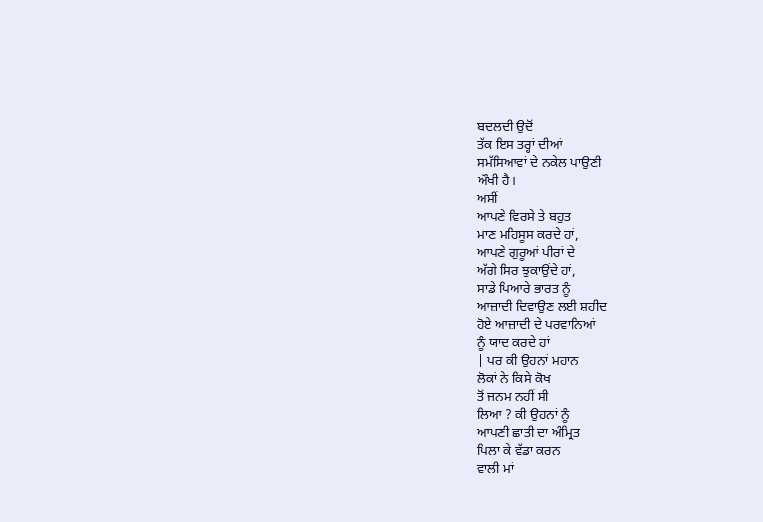ਬਦਲਦੀ ਉਦੋਂ
ਤੱਕ ਇਸ ਤਰ੍ਹਾਂ ਦੀਆਂ
ਸਮੱਸਿਆਵਾਂ ਦੇ ਨਕੇਲ ਪਾਉਣੀ
ਔਖੀ ਹੈ।
ਅਸੀਂ
ਆਪਣੇ ਵਿਰਸੇ ਤੇ ਬਹੁਤ
ਮਾਣ ਮਹਿਸੂਸ ਕਰਦੇ ਹਾਂ,
ਆਪਣੇ ਗੁਰੂਆਂ ਪੀਰਾਂ ਦੇ
ਅੱਗੇ ਸਿਰ ਝੁਕਾਉਂਦੇ ਹਾਂ,
ਸਾਡੇ ਪਿਆਰੇ ਭਾਰਤ ਨੂੰ
ਆਜ਼ਾਦੀ ਦਿਵਾਉਣ ਲਈ ਸ਼ਹੀਦ
ਹੋਏ ਆਜ਼ਾਦੀ ਦੇ ਪਰਵਾਨਿਆਂ
ਨੂੰ ਯਾਦ ਕਰਦੇ ਹਾਂ
| ਪਰ ਕੀ ਉਹਨਾਂ ਮਹਾਨ
ਲੋਕਾਂ ਨੇ ਕਿਸੇ ਕੋਖ
ਤੋਂ ਜਨਮ ਨਹੀਂ ਸੀ
ਲਿਆ ? ਕੀ ਉਹਨਾਂ ਨੂੰ
ਆਪਣੀ ਛਾਤੀ ਦਾ ਅੰਮ੍ਰਿਤ
ਪਿਲਾ ਕੇ ਵੱਡਾ ਕਰਨ
ਵਾਲੀ ਮਾਂ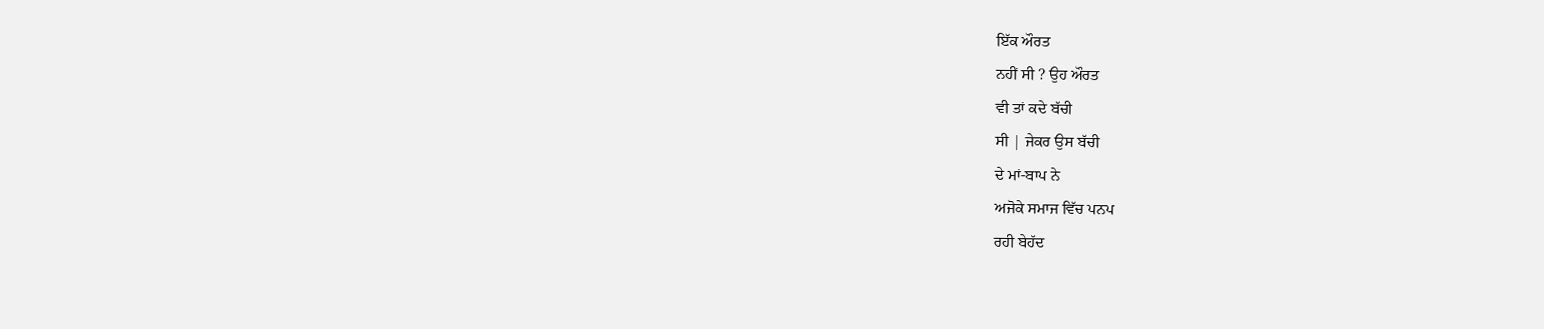ਇੱਕ ਔਰਤ
ਨਹੀਂ ਸੀ ? ਉਹ ਔਰਤ
ਵੀ ਤਾਂ ਕਦੇ ਬੱਚੀ
ਸੀ | ਜੇਕਰ ਉਸ ਬੱਚੀ
ਦੇ ਮਾਂ-ਬਾਪ ਨੇ
ਅਜੋਕੇ ਸਮਾਜ ਵਿੱਚ ਪਨਪ
ਰਹੀ ਬੇਹੱਦ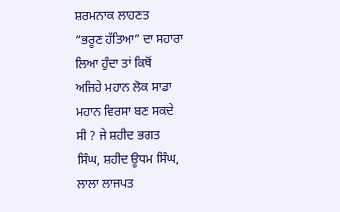ਸ਼ਰਮਨਾਕ ਲਾਹਣਤ
“ਭਰੂਣ ਹੱਤਿਆ” ਦਾ ਸਹਾਰਾ
ਲਿਆ ਹੁੰਦਾ ਤਾਂ ਕਿਥੋਂ
ਅਜਿਹੇ ਮਹਾਨ ਲੋਕ ਸਾਡਾ
ਮਹਾਨ ਵਿਰਸਾ ਬਣ ਸਕਦੇ
ਸੀ ? ਜੇ ਸ਼ਹੀਦ ਭਗਤ
ਸਿੰਘ, ਸ਼ਹੀਦ ਊਧਮ ਸਿੰਘ,
ਲਾਲਾ ਲਾਜਪਤ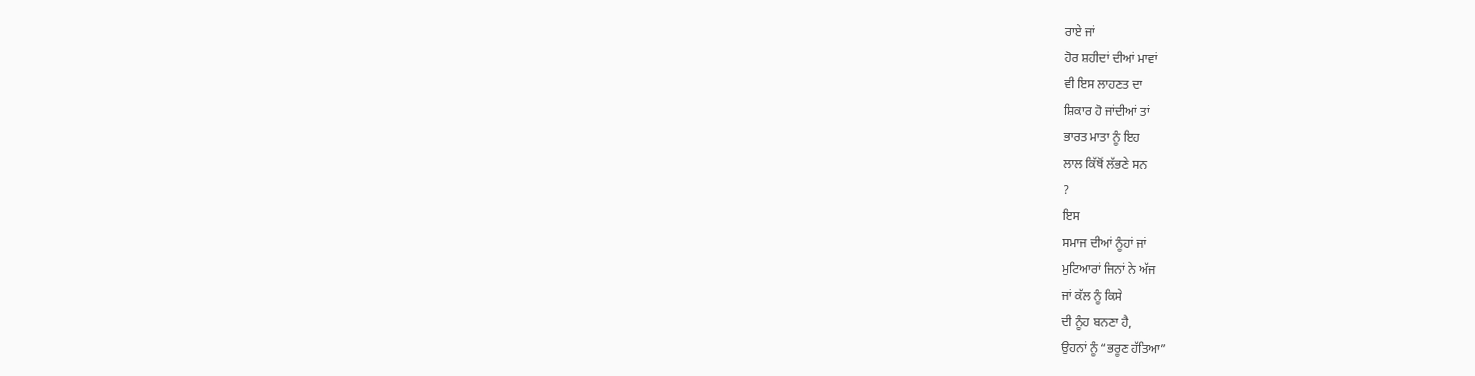ਰਾਏ ਜਾਂ
ਹੋਰ ਸ਼ਹੀਦਾਂ ਦੀਆਂ ਮਾਵਾਂ
ਵੀ ਇਸ ਲਾਹਣਤ ਦਾ
ਸ਼ਿਕਾਰ ਹੋ ਜਾਂਦੀਆਂ ਤਾਂ
ਭਾਰਤ ਮਾਤਾ ਨੂੰ ਇਹ
ਲਾਲ ਕਿੱਥੋਂ ਲੱਭਣੇ ਸਨ
?
ਇਸ
ਸਮਾਜ ਦੀਆਂ ਨੂੰਹਾਂ ਜਾਂ
ਮੁਟਿਆਰਾਂ ਜਿਨਾਂ ਨੇ ਅੱਜ
ਜਾਂ ਕੱਲ ਨੂੰ ਕਿਸੇ
ਦੀ ਨੂੰਹ ਬਨਣਾ ਹੈ,
ਉਹਨਾਂ ਨੂੰ “ਭਰੂਣ ਹੱਤਿਆ”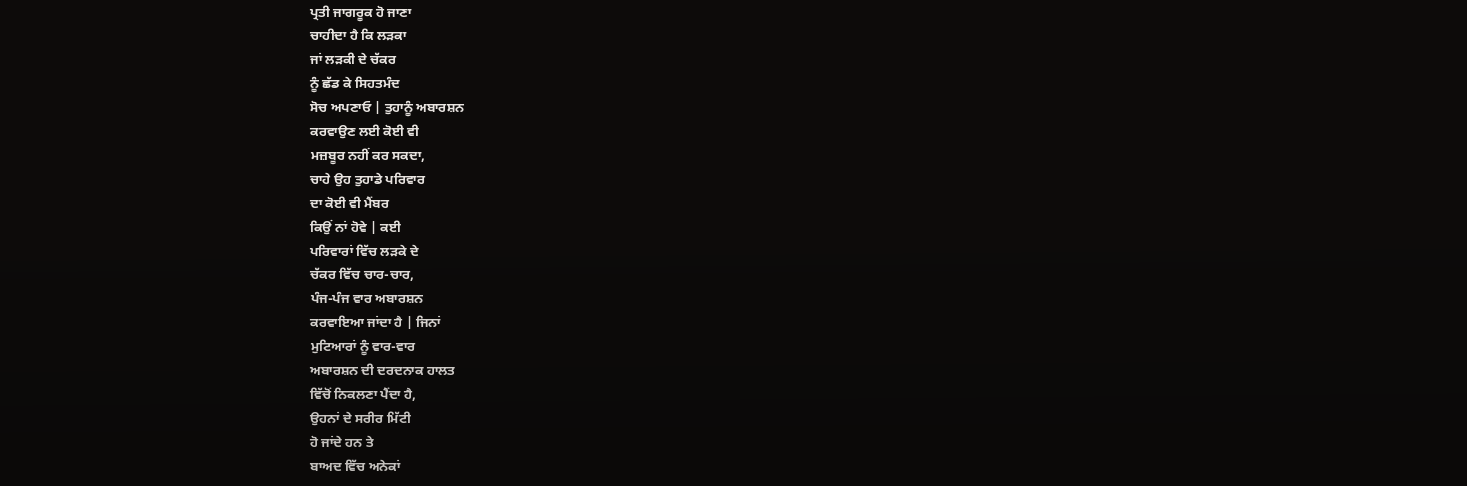ਪ੍ਰਤੀ ਜਾਗਰੂਕ ਹੋ ਜਾਣਾ
ਚਾਹੀਦਾ ਹੈ ਕਿ ਲੜਕਾ
ਜਾਂ ਲੜਕੀ ਦੇ ਚੱਕਰ
ਨੂੰ ਛੱਡ ਕੇ ਸਿਹਤਮੰਦ
ਸੋਚ ਅਪਣਾਓ | ਤੁਹਾਨੂੰ ਅਬਾਰਸ਼ਨ
ਕਰਵਾਉਣ ਲਈ ਕੋਈ ਵੀ
ਮਜ਼ਬੂਰ ਨਹੀਂ ਕਰ ਸਕਦਾ,
ਚਾਹੇ ਉਹ ਤੁਹਾਡੇ ਪਰਿਵਾਰ
ਦਾ ਕੋਈ ਵੀ ਮੈਂਬਰ
ਕਿਉਂ ਨਾਂ ਹੋਵੇ | ਕਈ
ਪਰਿਵਾਰਾਂ ਵਿੱਚ ਲੜਕੇ ਦੇ
ਚੱਕਰ ਵਿੱਚ ਚਾਰ-ਚਾਰ,
ਪੰਜ-ਪੰਜ ਵਾਰ ਅਬਾਰਸ਼ਨ
ਕਰਵਾਇਆ ਜਾਂਦਾ ਹੈ | ਜਿਨਾਂ
ਮੁਟਿਆਰਾਂ ਨੂੰ ਵਾਰ-ਵਾਰ
ਅਬਾਰਸ਼ਨ ਦੀ ਦਰਦਨਾਕ ਹਾਲਤ
ਵਿੱਚੋਂ ਨਿਕਲਣਾ ਪੈਂਦਾ ਹੈ,
ਉਹਨਾਂ ਦੇ ਸਰੀਰ ਮਿੱਟੀ
ਹੋ ਜਾਂਦੇ ਹਨ ਤੇ
ਬਾਅਦ ਵਿੱਚ ਅਨੇਕਾਂ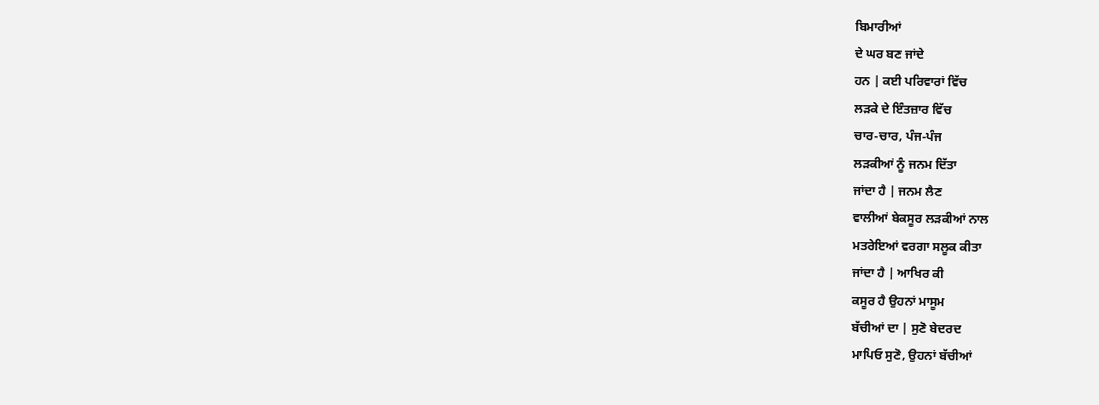ਬਿਮਾਰੀਆਂ
ਦੇ ਘਰ ਬਣ ਜਾਂਦੇ
ਹਨ | ਕਈ ਪਰਿਵਾਰਾਂ ਵਿੱਚ
ਲੜਕੇ ਦੇ ਇੰਤਜ਼ਾਰ ਵਿੱਚ
ਚਾਰ-ਚਾਰ, ਪੰਜ-ਪੰਜ
ਲੜਕੀਆਂ ਨੂੰ ਜਨਮ ਦਿੱਤਾ
ਜਾਂਦਾ ਹੈ | ਜਨਮ ਲੈਣ
ਵਾਲੀਆਂ ਬੇਕਸੂਰ ਲੜਕੀਆਂ ਨਾਲ
ਮਤਰੇਇਆਂ ਵਰਗਾ ਸਲੂਕ ਕੀਤਾ
ਜਾਂਦਾ ਹੈ | ਆਖਿਰ ਕੀ
ਕਸੂਰ ਹੈ ਉਹਨਾਂ ਮਾਸੂਮ
ਬੱਚੀਆਂ ਦਾ | ਸੁਣੋ ਬੇਦਰਦ
ਮਾਪਿਓ ਸੁਣੋ, ਉਹਨਾਂ ਬੱਚੀਆਂ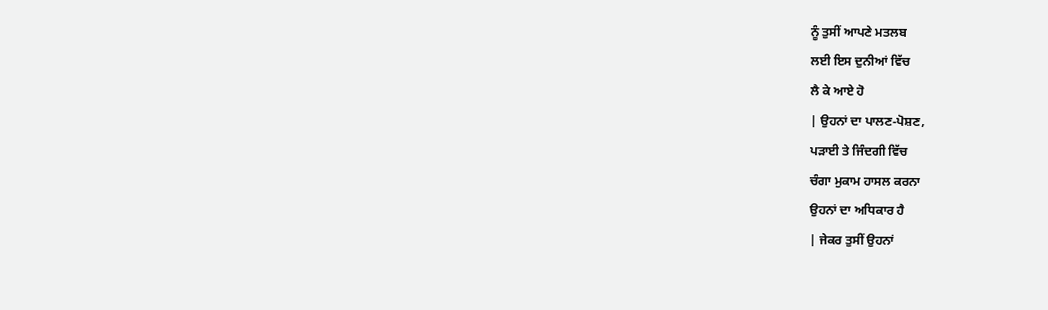ਨੂੰ ਤੁਸੀਂ ਆਪਣੇ ਮਤਲਬ
ਲਈ ਇਸ ਦੁਨੀਆਂ ਵਿੱਚ
ਲੈ ਕੇ ਆਏ ਹੋ
| ਉਹਨਾਂ ਦਾ ਪਾਲਣ-ਪੋਸ਼ਣ,
ਪੜਾਈ ਤੇ ਜਿੰਦਗੀ ਵਿੱਚ
ਚੰਗਾ ਮੁਕਾਮ ਹਾਸਲ ਕਰਨਾ
ਉਹਨਾਂ ਦਾ ਅਧਿਕਾਰ ਹੈ
| ਜੇਕਰ ਤੁਸੀਂ ਉਹਨਾਂ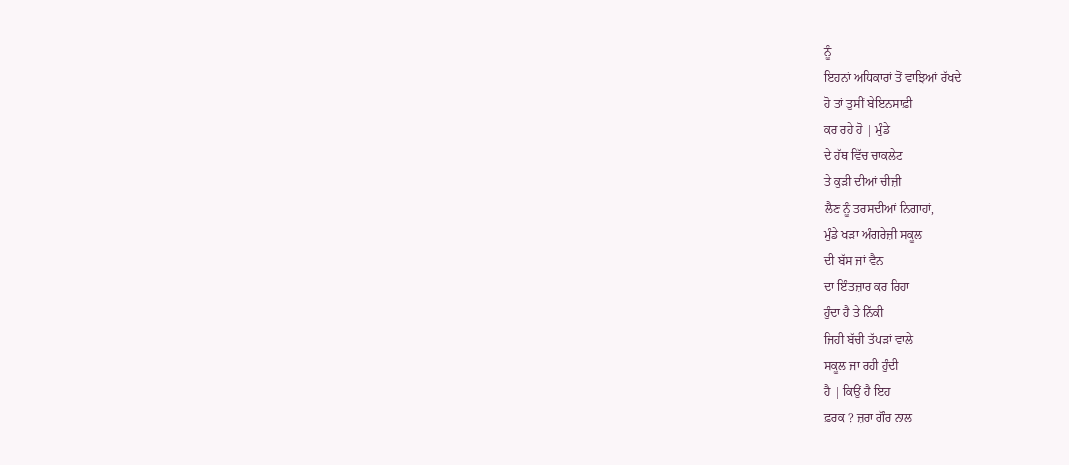ਨੂੰ
ਇਹਨਾਂ ਅਧਿਕਾਰਾਂ ਤੋਂ ਵਾਝਿਆਂ ਰੱਖਦੇ
ਹੋ ਤਾਂ ਤੁਸੀਂ ਬੇਇਨਸਾਫ਼ੀ
ਕਰ ਰਹੇ ਹੋ | ਮੁੰਡੇ
ਦੇ ਹੱਥ ਵਿੱਚ ਚਾਕਲੇਟ
ਤੇ ਕੁੜੀ ਦੀਆਂ ਚੀਜ਼ੀ
ਲੈਣ ਨੂੰ ਤਰਸਦੀਆਂ ਨਿਗਾਹਾਂ,
ਮੁੰਡੇ ਖੜਾ ਅੰਗਰੇਜ਼ੀ ਸਕੂਲ
ਦੀ ਬੱਸ ਜਾਂ ਵੈਨ
ਦਾ ਇੰਤਜ਼ਾਰ ਕਰ ਰਿਹਾ
ਹੁੰਦਾ ਹੈ ਤੇ ਨਿੱਕੀ
ਜਿਹੀ ਬੱਚੀ ਤੱਪੜਾਂ ਵਾਲੇ
ਸਕੂਲ ਜਾ ਰਹੀ ਹੁੰਦੀ
ਹੈ | ਕਿਉਂ ਹੈ ਇਹ
ਫ਼ਰਕ ? ਜ਼ਰਾ ਗੌਰ ਨਾਲ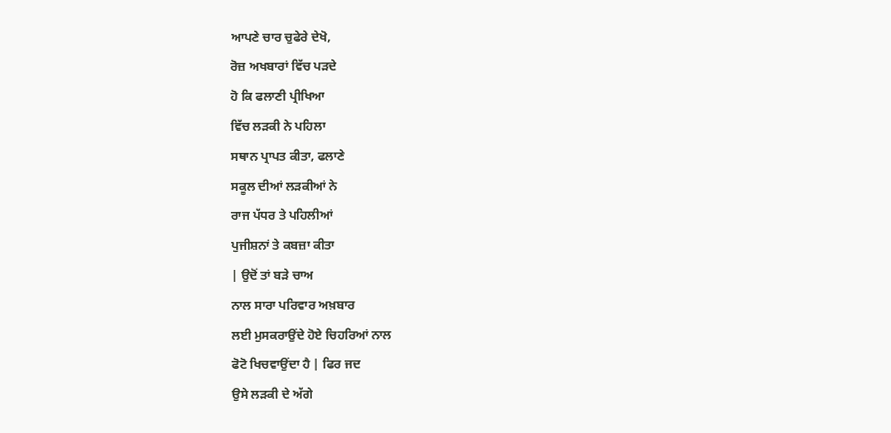ਆਪਣੇ ਚਾਰ ਚੁਫੇਰੇ ਦੇਖੋ,
ਰੋਜ਼ ਅਖਬਾਰਾਂ ਵਿੱਚ ਪੜਦੇ
ਹੋ ਕਿ ਫਲਾਣੀ ਪ੍ਰੀਖਿਆ
ਵਿੱਚ ਲੜਕੀ ਨੇ ਪਹਿਲਾ
ਸਥਾਨ ਪ੍ਰਾਪਤ ਕੀਤਾ, ਫਲਾਣੇ
ਸਕੂਲ ਦੀਆਂ ਲੜਕੀਆਂ ਨੇ
ਰਾਜ ਪੱਧਰ ਤੇ ਪਹਿਲੀਆਂ
ਪੁਜੀਸ਼ਨਾਂ ਤੇ ਕਬਜ਼ਾ ਕੀਤਾ
| ਉਦੋਂ ਤਾਂ ਬੜੇ ਚਾਅ
ਨਾਲ ਸਾਰਾ ਪਰਿਵਾਰ ਅਖ਼ਬਾਰ
ਲਈ ਮੁਸਕਰਾਉਂਦੇ ਹੋਏ ਚਿਹਰਿਆਂ ਨਾਲ
ਫੋਟੋ ਖਿਚਵਾਉਂਦਾ ਹੈ | ਫਿਰ ਜਦ
ਉਸੇ ਲੜਕੀ ਦੇ ਅੱਗੇ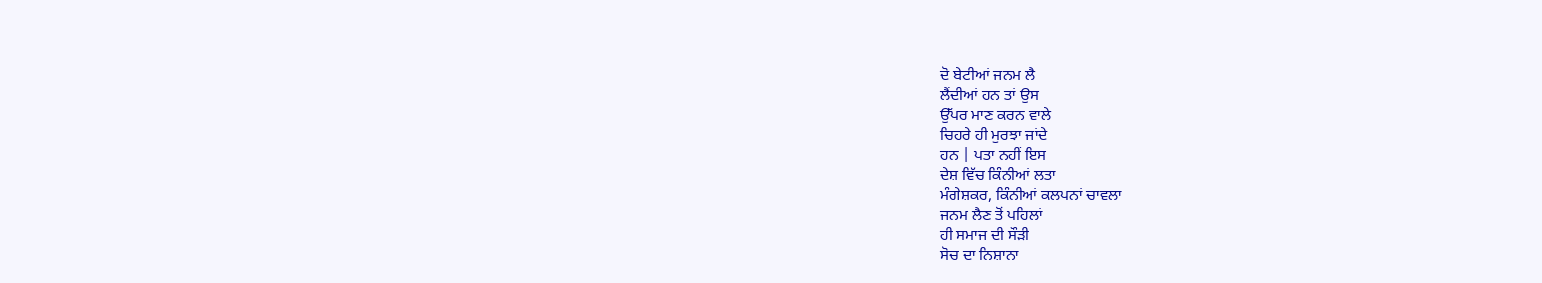ਦੋ ਬੇਟੀਆਂ ਜਨਮ ਲੈ
ਲੈਂਦੀਆਂ ਹਨ ਤਾਂ ਉਸ
ਉੱਪਰ ਮਾਣ ਕਰਨ ਵਾਲੇ
ਚਿਹਰੇ ਹੀ ਮੁਰਝਾ ਜਾਂਦੇ
ਹਨ | ਪਤਾ ਨਹੀਂ ਇਸ
ਦੇਸ਼ ਵਿੱਚ ਕਿੰਨੀਆਂ ਲਤਾ
ਮੰਗੇਸ਼ਕਰ, ਕਿੰਨੀਆਂ ਕਲਪਨਾਂ ਚਾਵਲਾ
ਜਨਮ ਲੈਣ ਤੋਂ ਪਹਿਲਾਂ
ਹੀ ਸਮਾਜ ਦੀ ਸੌੜੀ
ਸੋਚ ਦਾ ਨਿਸ਼ਾਨਾ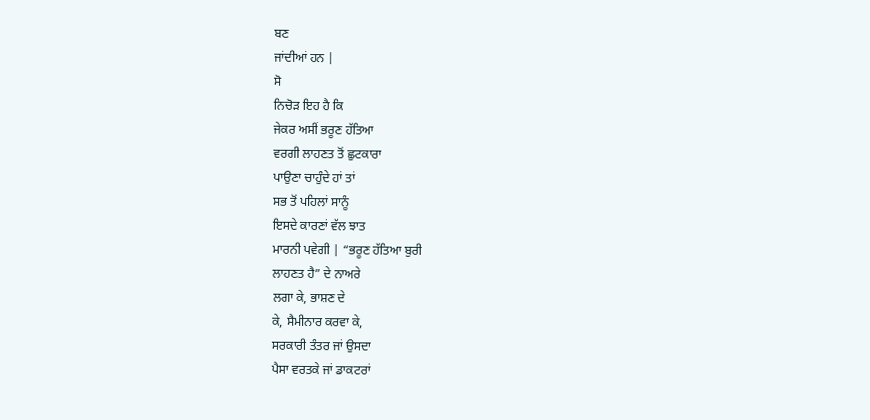ਬਣ
ਜਾਂਦੀਆਂ ਹਨ |
ਸੋ
ਨਿਚੋੜ ਇਹ ਹੈ ਕਿ
ਜੇਕਰ ਅਸੀਂ ਭਰੂਣ ਹੱਤਿਆ
ਵਰਗੀ ਲਾਹਣਤ ਤੋਂ ਛੁਟਕਾਰਾ
ਪਾਉਣਾ ਚਾਹੁੰਦੇ ਹਾਂ ਤਾਂ
ਸਭ ਤੋਂ ਪਹਿਲਾਂ ਸਾਨੂੰ
ਇਸਦੇ ਕਾਰਣਾਂ ਵੱਲ ਝਾਤ
ਮਾਰਨੀ ਪਵੇਗੀ | “ਭਰੂਣ ਹੱਤਿਆ ਬੁਰੀ
ਲਾਹਣਤ ਹੈ” ਦੇ ਨਾਅਰੇ
ਲਗਾ ਕੇ, ਭਾਸ਼ਣ ਦੇ
ਕੇ, ਸੈਮੀਨਾਰ ਕਰਵਾ ਕੇ,
ਸਰਕਾਰੀ ਤੰਤਰ ਜਾਂ ਉਸਦਾ
ਪੈਸਾ ਵਰਤਕੇ ਜਾਂ ਡਾਕਟਰਾਂ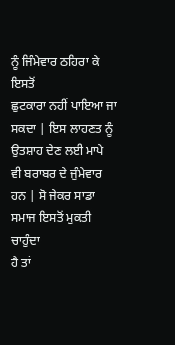ਨੂੰ ਜਿੰਮੇਵਾਰ ਠਹਿਰਾ ਕੇ ਇਸਤੋਂ
ਛੁਟਕਾਰਾ ਨਹੀਂ ਪਾਇਆ ਜਾ
ਸਕਦਾ | ਇਸ ਲਾਹਣਤ ਨੂੰ
ਉਤਸ਼ਾਹ ਦੇਣ ਲਈ ਮਾਪੇ
ਵੀ ਬਰਾਬਰ ਦੇ ਜੁੰਮੇਵਾਰ
ਹਨ | ਸੋ ਜੇਕਰ ਸਾਡਾ
ਸਮਾਜ ਇਸਤੋਂ ਮੁਕਤੀ ਚਾਹੁੰਦਾ
ਹੈ ਤਾਂ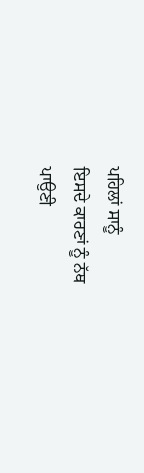ਪਹਿਲਾਂ ਸਾਨੂੰ
ਇਸਦੇ ਕਾਰਣਾਂ ਨੂੰ ਨੱਥ
ਪਾਉਣੀ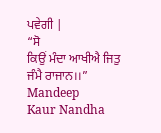ਪਵੇਗੀ |
“ਸੋ
ਕਿਉਂ ਮੰਦਾ ਆਖੀਐ ਜਿਤੁ
ਜੰਮੈ ਰਾਜਾਨ।।”
Mandeep
Kaur Nandha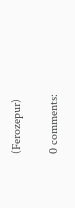(Ferozepur)

0 comments: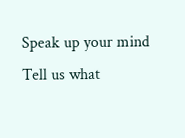Speak up your mind
Tell us what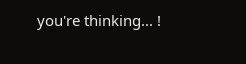you're thinking... !